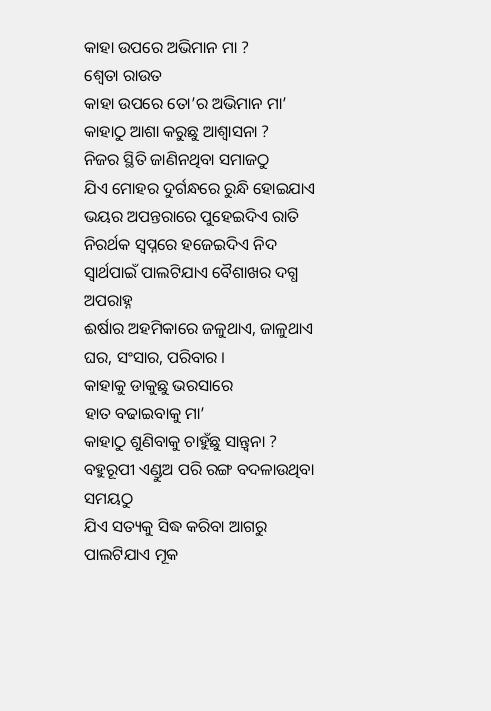କାହା ଉପରେ ଅଭିମାନ ମା ?
ଶ୍ୱେତା ରାଉତ
କାହା ଉପରେ ତୋ’ର ଅଭିମାନ ମା’
କାହାଠୁ ଆଶା କରୁଛୁ ଆଶ୍ଵାସନା ?
ନିଜର ସ୍ଥିତି ଜାଣିନଥିବା ସମାଜଠୁ
ଯିଏ ମୋହର ଦୁର୍ଗନ୍ଧରେ ରୁନ୍ଧି ହୋଇଯାଏ
ଭୟର ଅପନ୍ତରାରେ ପୁହେଇଦିଏ ରାତି
ନିରର୍ଥକ ସ୍ୱପ୍ନରେ ହଜେଇଦିଏ ନିଦ
ସ୍ୱାର୍ଥପାଇଁ ପାଲଟିଯାଏ ବୈଶାଖର ଦଗ୍ଧ ଅପରାହ୍ନ
ଈର୍ଷାର ଅହମିକାରେ ଜଳୁଥାଏ, ଜାଳୁଥାଏ
ଘର, ସଂସାର, ପରିବାର ।
କାହାକୁ ଡାକୁଛୁ ଭରସାରେ
ହାତ ବଢାଇବାକୁ ମା’
କାହାଠୁ ଶୁଣିବାକୁ ଚାହୁଁଛୁ ସାନ୍ତ୍ୱନା ?
ବହୁରୂପୀ ଏଣ୍ଡୁଅ ପରି ରଙ୍ଗ ବଦଳାଉଥିବା ସମୟଠୁ
ଯିଏ ସତ୍ୟକୁ ସିଦ୍ଧ କରିବା ଆଗରୁ
ପାଲଟିଯାଏ ମୂକ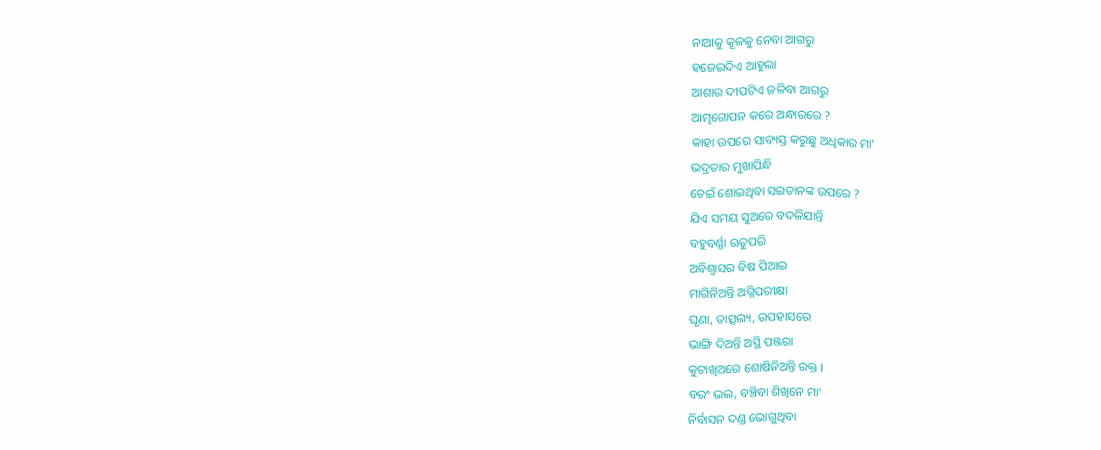ନାଆକୁ କୂଳକୁ ନେବା ଆଗରୁ
ହଜେଇଦିଏ ଆହୁଲା
ଆଶାର ଦୀପଟିଏ ଜଳିବା ଆଗରୁ
ଆତ୍ମଗୋପନ କରେ ଅନ୍ଧାରରେ ?
କାହା ଉପରେ ସାବ୍ୟସ୍ତ କରୁଛୁ ଅଧିକାର ମା’
ଭଦ୍ରତାର ମୁଖାପିନ୍ଧି
ଚେଇଁ ଶୋଇଥିବା ସଇତାନଙ୍କ ଉପରେ ?
ଯିଏ ସମୟ ସୁଅରେ ବଦଳିଯାନ୍ତି
ବହୁବର୍ଣ୍ଣା ଋତୁପରି
ଅବିଶ୍ୱାସର ବିଷ ପିଆଇ
ମାଗିନିଅନ୍ତି ଅଗ୍ନିପରୀକ୍ଷା
ଘୃଣା, ତାତ୍ସଲ୍ୟ, ଉପହାସରେ
ଭାଙ୍ଗି ଦିଅନ୍ତି ଅସ୍ଥି ପଞ୍ଜରା
କୁଟାଖିଅରେ ଶୋଷିନିଅନ୍ତି ରକ୍ତ ।
ବରଂ ଭଲ, ବଞ୍ଚିବା ଶିଖିନେ ମା’
ନିର୍ବାସନ ଦଣ୍ଡ ଭୋଗୁଥିବା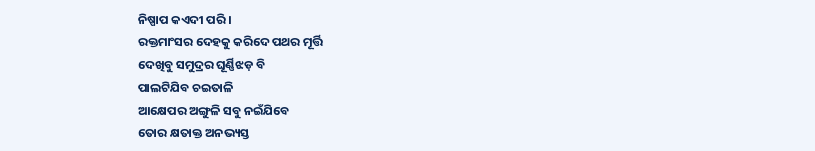ନିଷ୍ପାପ କଏଦୀ ପରି ।
ରକ୍ତମାଂସର ଦେହକୁ କରିଦେ ପଥର ମୂର୍ତ୍ତି
ଦେଖିବୁ ସମୁଦ୍ରର ଘୂର୍ଣ୍ଣିଝଡ଼ ବି
ପାଲଟିଯିବ ଚଇତାଳି
ଆକ୍ଷେପର ଅଙ୍ଗୁଳି ସବୁ ନଇଁଯିବେ
ତୋର କ୍ଷତାକ୍ତ ଅନଭ୍ୟସ୍ତ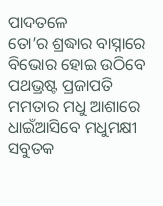ପାଦତଳେ
ତୋ’ର ଶ୍ରଦ୍ଧାର ବାସ୍ନାରେ ବିଭୋର ହୋଇ ଉଠିବେ
ପଥଭ୍ରଷ୍ଟ ପ୍ରଜାପତି
ମମତାର ମଧୁ ଆଶାରେ
ଧାଇଁଆସିବେ ମଧୁମକ୍ଷୀ
ସବୁତକ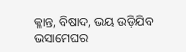କ୍ଳାନ୍ତ, ବିଷାଦ, ଭୟ ଉଡ଼ିଯିବ
ଭସାମେଘର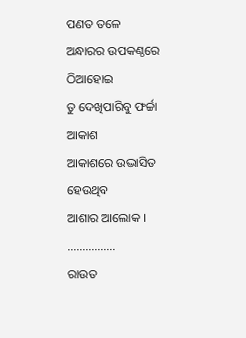ପଣତ ତଳେ
ଅନ୍ଧାରର ଉପକଣ୍ଠରେ ଠିଆହୋଇ
ତୁ ଦେଖିପାରିବୁ ଫର୍ଚ୍ଚା ଆକାଶ
ଆକାଶରେ ଉଦ୍ଭାସିତ ହେଉଥିବ
ଆଶାର ଆଲୋକ ।
…………….
ରାଉତ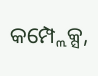କମ୍ପ୍ଲେକ୍ସ,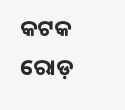କଟକ ରୋଡ଼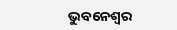ଭୁବନେଶ୍ୱର